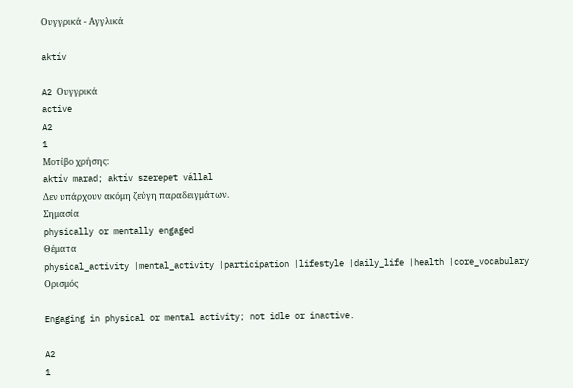Ουγγρικά - Αγγλικά

aktív

A2 Ουγγρικά
active
A2
1
Μοτίβο χρήσης:
aktív marad; aktív szerepet vállal
Δεν υπάρχουν ακόμη ζεύγη παραδειγμάτων.
Σημασία
physically or mentally engaged
Θέματα
physical_activity |mental_activity |participation |lifestyle |daily_life |health |core_vocabulary
Ορισμός

Engaging in physical or mental activity; not idle or inactive.

A2
1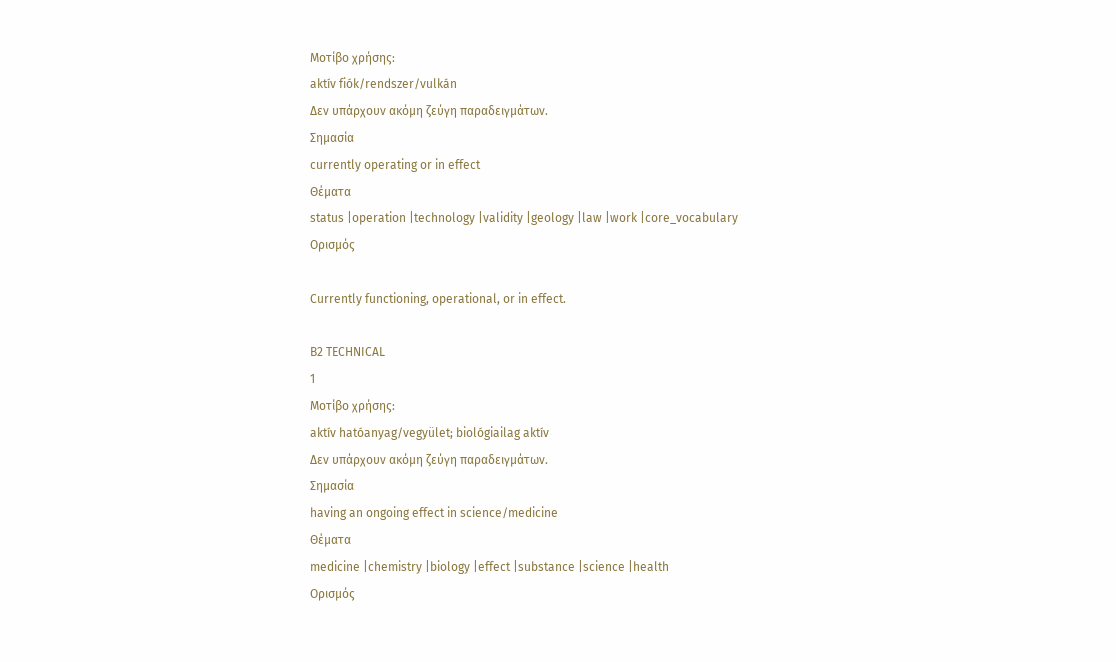Μοτίβο χρήσης:
aktív fiók/rendszer/vulkán
Δεν υπάρχουν ακόμη ζεύγη παραδειγμάτων.
Σημασία
currently operating or in effect
Θέματα
status |operation |technology |validity |geology |law |work |core_vocabulary
Ορισμός

Currently functioning, operational, or in effect.

B2 TECHNICAL
1
Μοτίβο χρήσης:
aktív hatóanyag/vegyület; biológiailag aktív
Δεν υπάρχουν ακόμη ζεύγη παραδειγμάτων.
Σημασία
having an ongoing effect in science/medicine
Θέματα
medicine |chemistry |biology |effect |substance |science |health
Ορισμός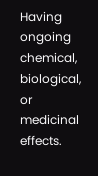Having ongoing chemical, biological, or medicinal effects.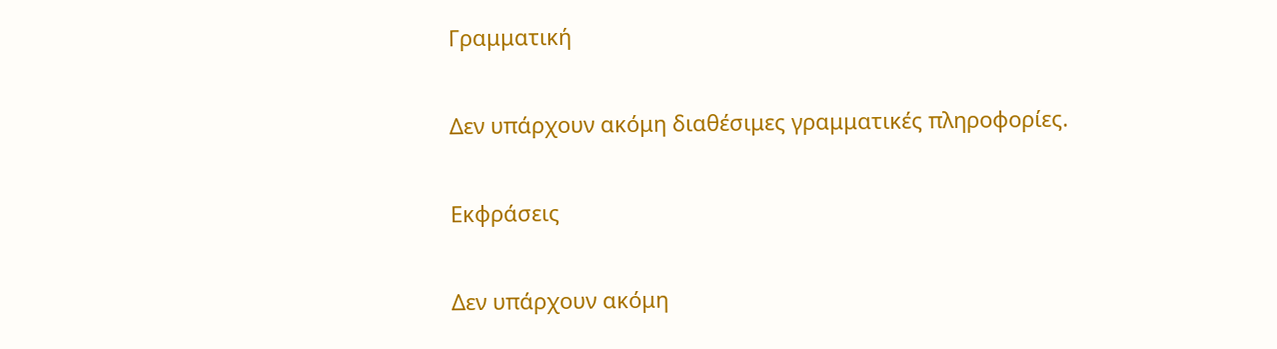Γραμματική

Δεν υπάρχουν ακόμη διαθέσιμες γραμματικές πληροφορίες.

Εκφράσεις

Δεν υπάρχουν ακόμη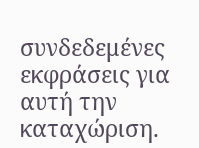συνδεδεμένες εκφράσεις για αυτή την καταχώριση.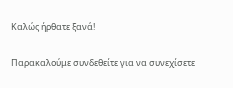Καλώς ήρθατε ξανά!

Παρακαλούμε συνδεθείτε για να συνεχίσετε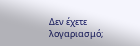Δεν έχετε λογαριασμό;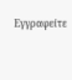Εγγραφείτε